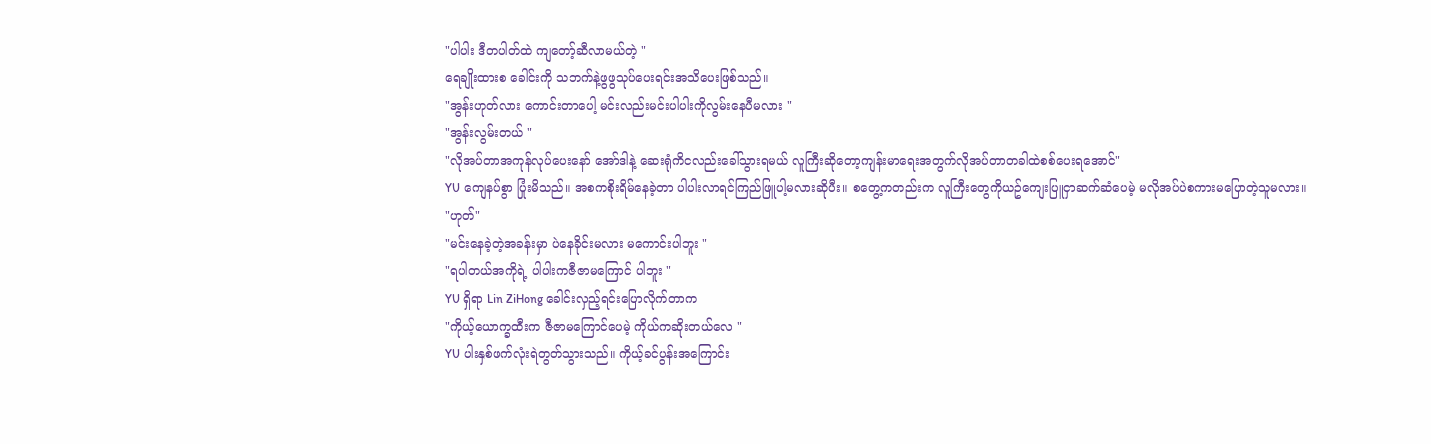"ပါပါး ဒီတပါတ်ထဲ ကျတော့်ဆီလာမယ်တဲ့ "
ရေချိုးထားစ ခေါင်းကို သဘက်နဲ့ဖွဖွသုပ်ပေးရင်းအသိပေးဖြစ်သည်။
"အွန်းဟုတ်လား ကောင်းတာပေါ့ မင်းလည်းမင်းပါပါးကိုလွမ်းနေပီမလား "
"အွန်းလွမ်းတယ် "
"လိုအပ်တာအကုန်လုပ်ပေးနော် အော်ဒါနဲ့ ဆေးရုံကိငလည်းခေါ်သွားရမယ် လူကြီးဆိုတော့ကျန်းမာရေးအတွက်လိုအပ်တာတခါထဲစစ်ပေးရအောင်"
YU ကျေနပ်စွာ ပြုံးမိသည်။ အစကစိုးရိမ်နေခဲ့တာ ပါပါးလာရင်ကြည်ဖြူပါ့မလားဆိုပီး။ စတွေ့ကတည်းက လူကြီးတွေကိုယဥ်ကျေးပြူငှာဆက်ဆံပေမဲ့ မလိုအပ်ပဲစကားမပြောတဲ့သူမလား။
"ဟုတ်"
"မင်းနေခဲ့တဲ့အခန်းမှာ ပဲနေခိုင်းမလား မကောင်းပါဘူး "
"ရပါတယ်အကိုရဲ့ ပါပါးကဇီဇာမကြောင် ပါဘူး "
YU ရှိရာ Lin ZiHong ခေါင်းလှည့်ရင်းပြောလိုက်တာက
"ကိုယ့်ယောက္ခထီးက ဇီဇာမကြောင်ပေမဲ့ ကိုယ်ကဆိုးတယ်လေ "
YU ပါးနှစ်ဖက်လုံးရဲတွတ်သွားသည်။ ကိုယ့်ခင်ပွန်းအကြောင်း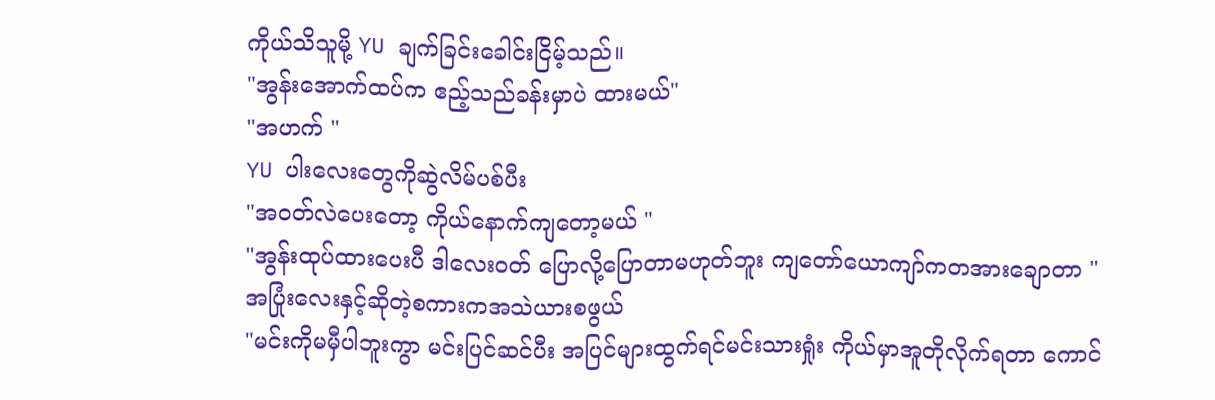ကိုယ်သိသူမို့ YU ချက်ခြင်းခေါင်းငြိမ့်သည်။
"အွန်းအောက်ထပ်က ဧည့်သည်ခန်းမှာပဲ ထားမယ်"
"အဟက် "
YU ပါးလေးတွေကိုဆွဲလိမ်ပစ်ပီး
"အဝတ်လဲပေးတော့ ကိုယ်နောက်ကျတော့မယ် "
"အွန်းထုပ်ထားပေးပီ ဒါလေးဝတ် ပြောလို့ပြောတာမဟုတ်ဘူး ကျတော်ယောကျာ်ကတအားချောတာ "
အပြုံးလေးနှင့်ဆိုတဲ့စကားကအသဲယားစဖွယ်
"မင်းကိုမမှီပါဘူးကွာ မင်းပြင်ဆင်ပီး အပြင်များထွက်ရင်မင်းသားရှုံး ကိုယ်မှာအူတိုလိုက်ရတာ ကောင်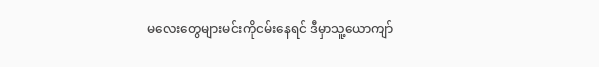မလေးတွေများမင်းကိုငမ်းနေရင် ဒီမှာသူ့ယောကျာ်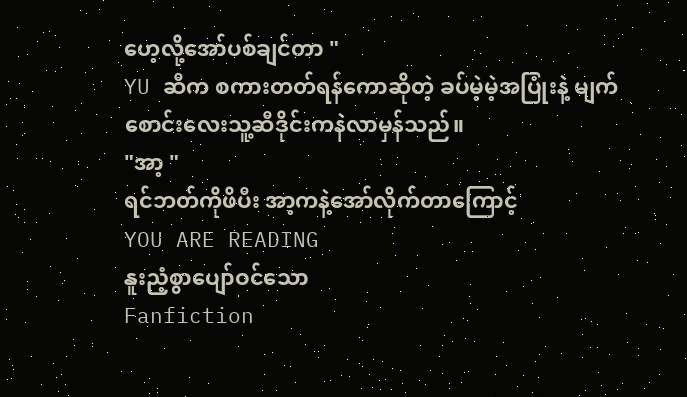ဟေ့လို့အော်ပစ်ချင်တာ "
YU ဆီက စကားတတ်ရန်ကောဆိုတဲ့ ခပ်မဲ့မဲ့အပြုံးနဲ့ မျက်စောင်းလေးသူ့ဆီဒိုင်းကနဲလာမှန်သည်။
"အာ့ "
ရင်ဘတ်ကိုဖိပီး အာ့ကနဲ့အော်လိုက်တာကြောင့်
YOU ARE READING
နူးညံ့စွာပျော်ဝင်သော
Fanfiction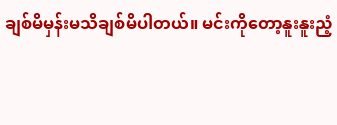ချစ်မိမှန်းမသိချစ်မိပါတယ်။ မင်းကိုတော့နူးနူးညံ့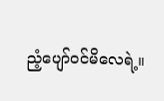ညံ့ပျော်ဝင်မိလေရဲ့။